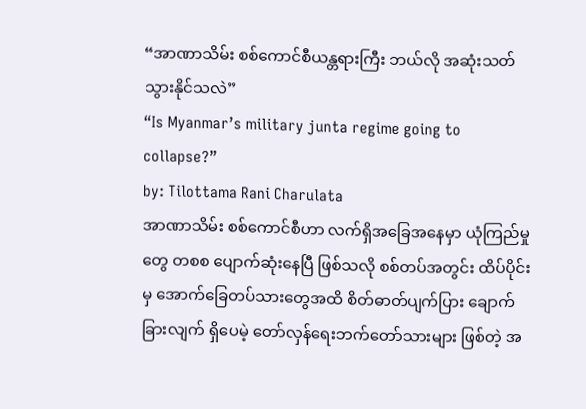“အာဏာသိမ်း စစ်ကောင်စီယန္တရားကြီး ဘယ်လို အဆုံးသတ်သွားနိုင်သလဲ”
“Is Myanmar’s military junta regime going to collapse?”
by: Tilottama Rani Charulata
အာဏာသိမ်း စစ်ကောင်စီဟာ လက်ရှိအခြေအနေမှာ ယုံကြည်မှုတွေ တစစ ပျောက်ဆုံးနေပြီ ဖြစ်သလို စစ်တပ်အတွင်း ထိပ်ပိုင်းမှ အောက်ခြေတပ်သားတွေအထိ စိတ်ဓာတ်ပျက်ပြား ချောက်ခြားလျက် ရှိပေမဲ့ တော်လှန်ရေးဘက်တော်သားများ ဖြစ်တဲ့ အ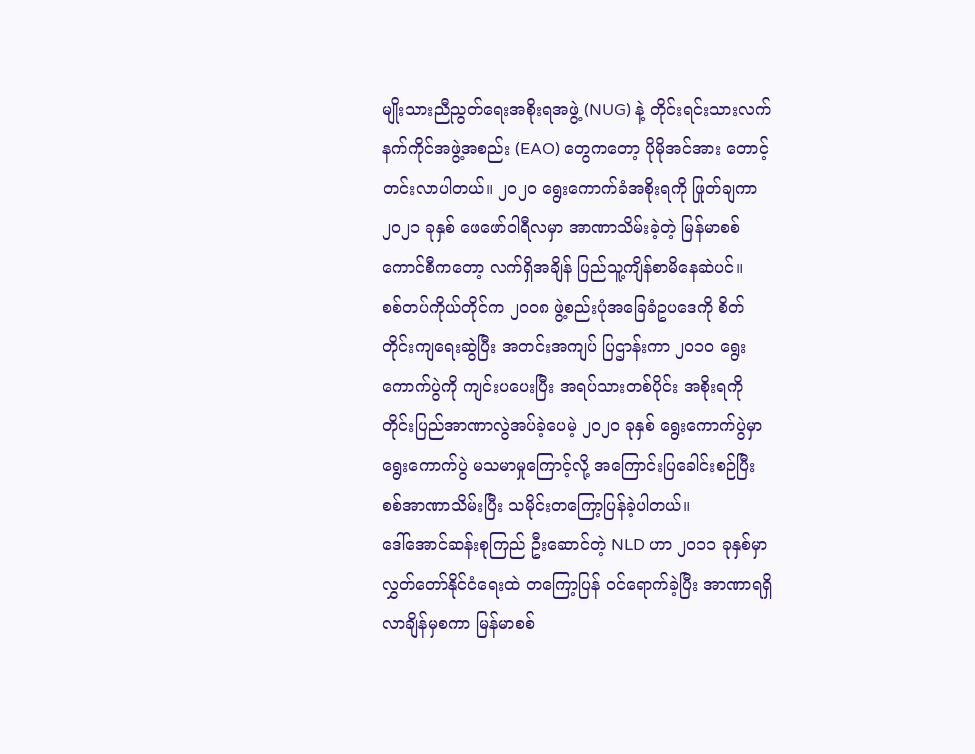မျိုးသားညီညွတ်ရေးအစိုးရအဖွဲ့ (NUG) နဲ့ တိုင်းရင်းသားလက်နက်ကိုင်အဖွဲ့အစည်း (EAO) တွေကတော့ ပိုမိုအင်အား တောင့်တင်းလာပါတယ်။ ၂၀၂၀ ရွေးကောက်ခံအစိုးရကို ဖြုတ်ချကာ ၂၀၂၁ ခုနှစ် ဖေဖော်ဝါရီလမှာ အာဏာသိမ်းခဲ့တဲ့ မြန်မာစစ်ကောင်စီကတော့ လက်ရှိအချိန် ပြည်သူ့ကျိန်စာမိနေဆဲပင်။
စစ်တပ်ကိုယ်တိုင်က ၂၀၀၈ ဖွဲ့စည်းပုံအခြေခံဥပဒေကို စိတ်တိုင်းကျရေးဆွဲပြီး အတင်းအကျပ် ပြဌာန်းကာ ၂၀၁၀ ရွေးကောက်ပွဲကို ကျင်းပပေးပြီး အရပ်သားတစ်ပိုင်း အစိုးရကို တိုင်းပြည်အာဏာလွဲအပ်ခဲ့ပေမဲ့ ၂၀၂၀ ခုနှစ် ရွေးကောက်ပွဲမှာ ရွေးကောက်ပွဲ မသမာမှုကြောင့်လို့ အကြောင်းပြခေါင်းစဉ်ပြီး စစ်အာဏာသိမ်းပြီး သမိုင်းတကြော့ပြန်ခဲ့ပါတယ်။
ဒေါ်အောင်ဆန်းစုကြည် ဦးဆောင်တဲ့ NLD ဟာ ၂၀၁၁ ခုနှစ်မှာ လွှတ်တော်နိုင်ငံရေးထဲ တကြော့ပြန် ဝင်ရောက်ခဲ့ပြီး အာဏာရရှိလာချိန်မှစကာ မြန်မာစစ်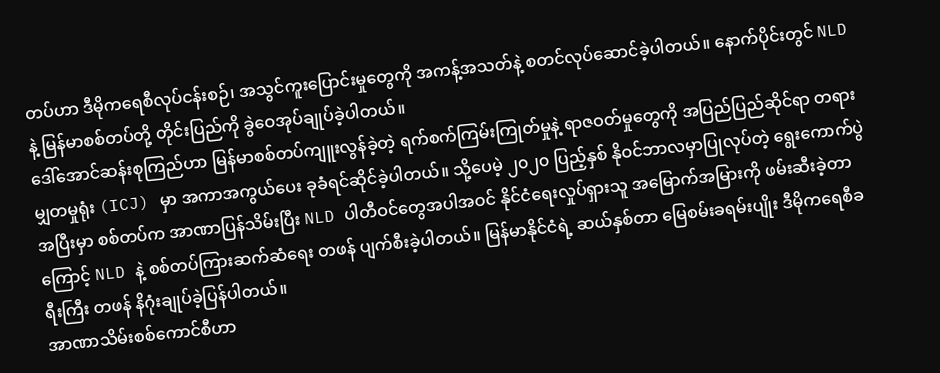တပ်ဟာ ဒီမိုကရေစီလုပ်ငန်းစဉ်၊ အသွင်ကူးပြောင်းမှုတွေကို အကန့်အသတ်နဲ့ စတင်လုပ်ဆောင်ခဲ့ပါတယ်။ နောက်ပိုင်းတွင် NLD နဲ့ မြန်မာစစ်တပ်တို့ တိုင်းပြည်ကို ခွဲဝေအုပ်ချုပ်ခဲ့ပါတယ်။
ဒေါ်အောင်ဆန်းစုကြည်ဟာ မြန်မာစစ်တပ်ကျူးလွန်ခဲ့တဲ့ ရက်စက်ကြမ်းကြုတ်မှုနဲ့ ရာဇဝတ်မှုတွေကို အပြည်ပြည်ဆိုင်ရာ တရားမျှတမှုရုံး (ICJ) မှာ အကာအကွယ်ပေး ခုခံရင်ဆိုင်ခဲ့ပါတယ်။ သို့ပေမဲ့ ၂၀၂၀ ပြည့်နှစ် နိုဝင်ဘာလမှာပြုလုပ်တဲ့ ရွေးကောက်ပွဲအပြီးမှာ စစ်တပ်က အာဏာပြန်သိမ်းပြီး NLD ပါတီဝင်တွေအပါအဝင် နိုင်ငံရေးလှုပ်ရှားသူ အမြောက်အမြားကို ဖမ်းဆီးခဲ့တာကြောင့် NLD နဲ့ စစ်တပ်ကြားဆက်ဆံရေး တဖန် ပျက်စီးခဲ့ပါတယ်။ မြန်မာနိုင်ငံရဲ့ ဆယ်နှစ်တာ မြေစမ်းခရမ်းပျိုး ဒီမိုကရေစီခရီးကြီး တဖန် နိဂုံးချုပ်ခဲ့ပြန်ပါတယ်။
အာဏာသိမ်းစစ်ကောင်စီဟာ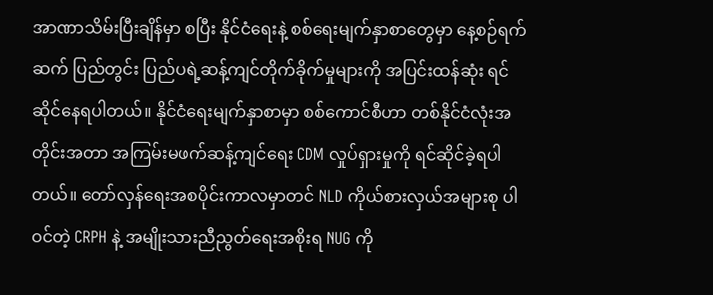အာဏာသိမ်းပြီးချိန်မှာ စပြီး နိုင်ငံရေးနဲ့ စစ်ရေးမျက်နှာစာတွေမှာ နေ့စဉ်ရက်ဆက် ပြည်တွင်း ပြည်ပရဲ့ဆန့်ကျင်တိုက်ခိုက်မှုများကို အပြင်းထန်ဆုံး ရင်ဆိုင်နေရပါတယ်။ နိုင်ငံရေးမျက်နှာစာမှာ စစ်ကောင်စီဟာ တစ်နိုင်ငံလုံးအတိုင်းအတာ အကြမ်းမဖက်ဆန့်ကျင်ရေး CDM လှုပ်ရှားမှုကို ရင်ဆိုင်ခဲ့ရပါတယ်။ တော်လှန်ရေးအစပိုင်းကာလမှာတင် NLD ကိုယ်စားလှယ်အများစု ပါဝင်တဲ့ CRPH နဲ့ အမျိုးသားညီညွတ်ရေးအစိုးရ NUG ကို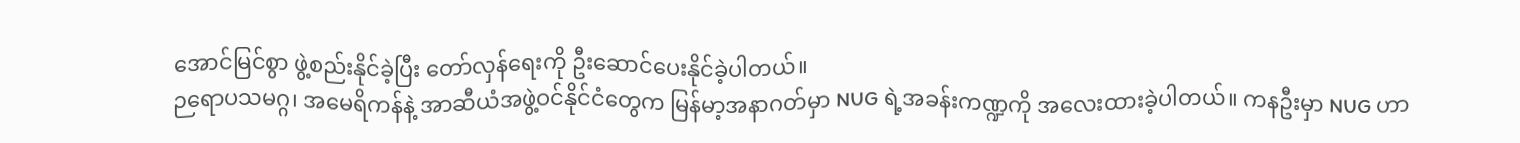အောင်မြင်စွာ ဖွဲ့စည်းနိုင်ခဲ့ပြီး တော်လှန်ရေးကို ဦးဆောင်ပေးနိုင်ခဲ့ပါတယ်။
ဉရောပသမဂ္ဂ၊ အမေရိကန်နဲ့ အာဆီယံအဖွဲ့ဝင်နိုင်ငံတွေက မြန်မာ့အနာဂတ်မှာ NUG ရဲ့အခန်းကဏ္ဍကို အလေးထားခဲ့ပါတယ်။ ကနဦးမှာ NUG ဟာ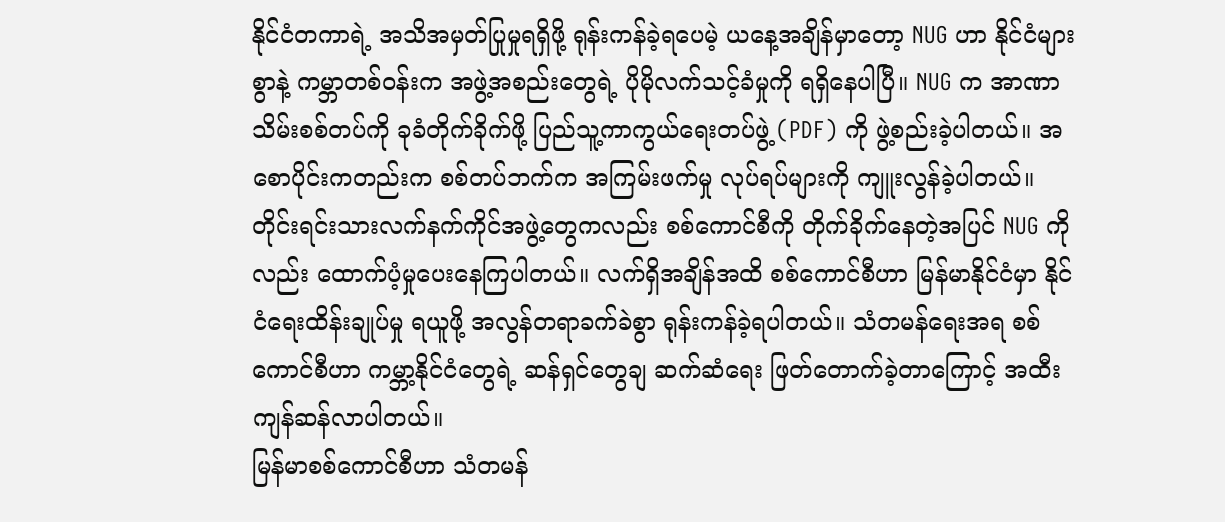နိုင်ငံတကာရဲ့ အသိအမှတ်ပြုမှုရရှိဖို့ ရုန်းကန်ခဲ့ရပေမဲ့ ယနေ့အချိန်မှာတော့ NUG ဟာ နိုင်ငံများစွာနဲ့ ကမ္ဘာတစ်ဝန်းက အဖွဲ့အစည်းတွေရဲ့ ပိုမိုလက်သင့်ခံမှုကို ရရှိနေပါပြီ။ NUG က အာဏာသိမ်းစစ်တပ်ကို ခုခံတိုက်ခိုက်ဖို့ ပြည်သူ့ကာကွယ်ရေးတပ်ဖွဲ့ (PDF) ကို ဖွဲ့စည်းခဲ့ပါတယ်။ အစောပိုင်းကတည်းက စစ်တပ်ဘက်က အကြမ်းဖက်မှု လုပ်ရပ်များကို ကျူးလွန်ခဲ့ပါတယ်။
တိုင်းရင်းသားလက်နက်ကိုင်အဖွဲ့တွေကလည်း စစ်ကောင်စီကို တိုက်ခိုက်နေတဲ့အပြင် NUG ကိုလည်း ထောက်ပံ့မှုပေးနေကြပါတယ်။ လက်ရှိအချိန်အထိ စစ်ကောင်စီဟာ မြန်မာနိုင်ငံမှာ နိုင်ငံရေးထိန်းချုပ်မှု ရယူဖို့ အလွန်တရာခက်ခဲစွာ ရုန်းကန်ခဲ့ရပါတယ်။ သံတမန်ရေးအရ စစ်ကောင်စီဟာ ကမ္ဘာ့နိုင်ငံတွေရဲ့ ဆန်ရှင်တွေချ ဆက်ဆံရေး ဖြတ်တောက်ခဲ့တာကြောင့် အထီးကျန်ဆန်လာပါတယ်။
မြန်မာစစ်ကောင်စီဟာ သံတမန်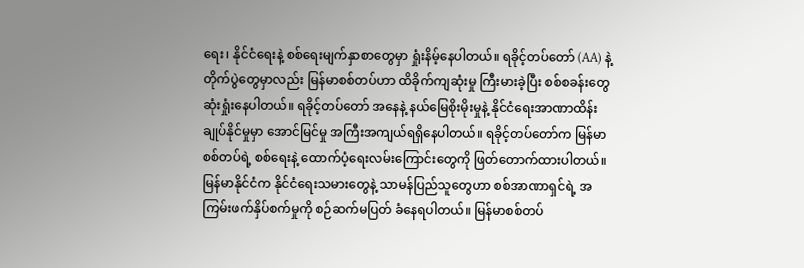ရေး၊ နိုင်ငံရေးနဲ့ စစ်ရေးမျက်နှာစာတွေမှာ ရှုံးနိမ့်နေပါတယ်။ ရခိုင့်တပ်တော် (AA) နဲ့ တိုက်ပွဲတွေမှာလည်း မြန်မာစစ်တပ်ဟာ ထိခိုက်ကျဆုံးမှု ကြီးမားခဲ့ပြီး စစ်စခန်းတွေ ဆုံးရှုံးနေပါတယ်။ ရခိုင့်တပ်တော် အနေနဲ့ နယ်မြေစိုးမိုးမှုနဲ့ နိုင်ငံရေးအာဏာထိန်းချုပ်နိုင်မှုမှာ အောင်မြင်မှု အကြီးအကျယ်ရရှိနေပါတယ်။ ရခိုင့်တပ်တော်က မြန်မာစစ်တပ်ရဲ့ စစ်ရေးနဲ့ ထောက်ပံ့ရေးလမ်းကြောင်းတွေကို ဖြတ်တောက်ထားပါတယ်။
မြန်မာနိုင်ငံက နိုင်ငံရေးသမားတွေနဲ့ သာမန်ပြည်သူတွေဟာ စစ်အာဏာရှင်ရဲ့ အကြမ်းဖက်နှိပ်စက်မှုကို စဉ်ဆက်မပြတ် ခံနေရပါတယ်။ မြန်မာစစ်တပ်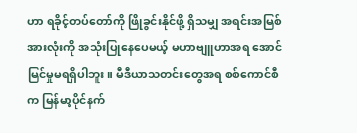ဟာ ရခိုင့်တပ်တော်ကို ဖြိုခွင်းနိုင်ဖို့ ရှိသမျှ အရင်းအမြစ်အားလုံးကို အသုံးပြုနေပေမယ့် မဟာဗျူဟာအရ အောင်မြင်မှုမရရှိပါဘူး။ မီဒီယာသတင်းတွေအရ စစ်ကောင်စီက မြန်မာ့ပိုင်နက်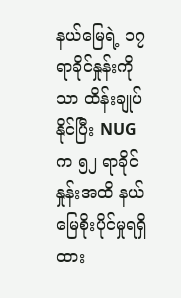နယ်မြေရဲ့ ၁၇ ရာခိုင်နှုန်းကိုသာ ထိန်းချုပ်နိုင်ပြီး NUG က ၅၂ ရာခိုင်နှုန်းအထိ နယ်မြေစိုးပိုင်မှုရရှိထား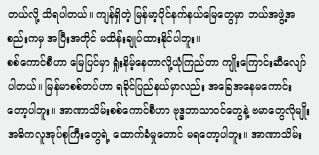တယ်လို့ သိရပါတယ်။ ကျန်ရှိတဲ့ မြန်မာ့ပိုင်နက်နယ်မြေတွေမှာ ဘယ်အဖွဲ့အစည်းကမှ အပြီးအတိုင် မထိန်းချုပ်ထားနိုင်ပါဘူး။
စစ်ကောင်စီဟာ မြေပြင်မှာ ရှုံးနိမ့်နေတာလို့ယုံကြည်တာ ကျိုးကြောင်းဆီလျော်ပါတယ်။ မြန်မာစစ်တပ်ဟာ ရခိုင်ပြည်နယ်မှာလည်း အခြေအနေမကောင်းတော့ပါဘူး။ အာဏာသိမ်းစစ်ကောင်စီဟာ ဗုဒ္ဓဘာသာဝင်တွေနဲ့ ဗမာတွေလိုမျိုး အဓိကလူအုပ်စုကြီးတွေရဲ့ ထောက်ခံမှုတောင် မရတော့ပါဘူး။ အာဏာသိမ်း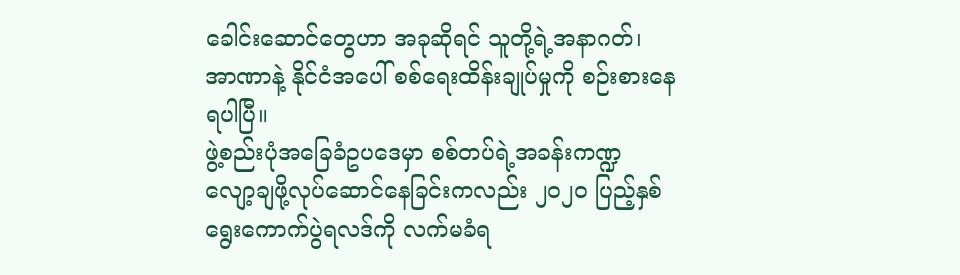ခေါင်းဆောင်တွေဟာ အခုဆိုရင် သူတို့ရဲ့အနာဂတ်၊ အာဏာနဲ့ နိုင်ငံအပေါ် စစ်ရေးထိန်းချုပ်မှုကို စဉ်းစားနေရပါပြီ။
ဖွဲ့စည်းပုံအခြေခံဥပဒေမှာ စစ်တပ်ရဲ့အခန်းကဏ္ဍ လျော့ချဖို့လုပ်ဆောင်နေခြင်းကလည်း ၂၀၂၀ ပြည့်နှစ် ရွေးကောက်ပွဲရလဒ်ကို လက်မခံရ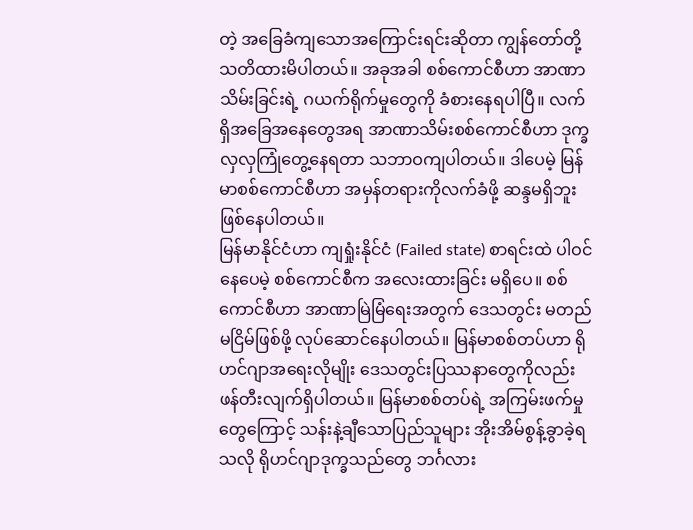တဲ့ အခြေခံကျသောအကြောင်းရင်းဆိုတာ ကျွန်တော်တို့ သတိထားမိပါတယ်။ အခုအခါ စစ်ကောင်စီဟာ အာဏာသိမ်းခြင်းရဲ့ ဂယက်ရိုက်မှုတွေကို ခံစားနေရပါပြီ။ လက်ရှိအခြေအနေတွေအရ အာဏာသိမ်းစစ်ကောင်စီဟာ ဒုက္ခလှလှကြုံတွေ့နေရတာ သဘာဝကျပါတယ်။ ဒါပေမဲ့ မြန်မာစစ်ကောင်စီဟာ အမှန်တရားကိုလက်ခံဖို့ ဆန္ဒမရှိဘူးဖြစ်နေပါတယ်။
မြန်မာနိုင်ငံဟာ ကျရှုံးနိုင်ငံ (Failed state) စာရင်းထဲ ပါဝင်နေပေမဲ့ စစ်ကောင်စီက အလေးထားခြင်း မရှိပေ။ စစ်ကောင်စီဟာ အာဏာမြဲမြံရေးအတွက် ဒေသတွင်း မတည်မငြိမ်ဖြစ်ဖို့ လုပ်ဆောင်နေပါတယ်။ မြန်မာစစ်တပ်ဟာ ရိုဟင်ဂျာအရေးလိုမျိုး ဒေသတွင်းပြဿနာတွေကိုလည်း ဖန်တီးလျက်ရှိပါတယ်။ မြန်မာစစ်တပ်ရဲ့ အကြမ်းဖက်မှုတွေကြောင့် သန်းနဲ့ချီသောပြည်သူများ အိုးအိမ်စွန့်ခွာခဲ့ရသလို ရိုဟင်ဂျာဒုက္ခသည်တွေ ဘင်္ဂလား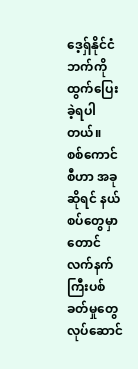ဒေ့ရှ်နိုင်ငံဘက်ကို ထွက်ပြေးခဲ့ရပါတယ်။
စစ်ကောင်စီဟာ အခုဆိုရင် နယ်စပ်တွေမှာတောင် လက်နက်ကြီးပစ်ခတ်မှုတွေ လုပ်ဆောင်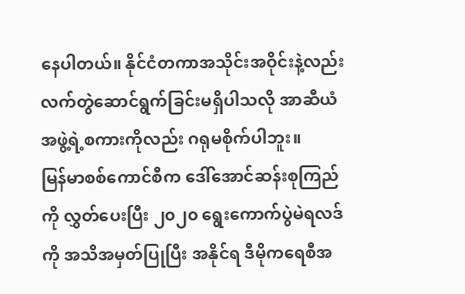နေပါတယ်။ နိုင်ငံတကာအသိုင်းအဝိုင်းနဲ့လည်း လက်တွဲဆောင်ရွက်ခြင်းမရှိပါသလို အာဆီယံအဖွဲ့ရဲ့စကားကိုလည်း ဂရုမစိုက်ပါဘူး။
မြန်မာစစ်ကောင်စီက ဒေါ်အောင်ဆန်းစုကြည်ကို လွှတ်ပေးပြီး ၂၀၂၀ ရွေးကောက်ပွဲမဲရလဒ်ကို အသိအမှတ်ပြုပြီး အနိုင်ရ ဒီမိုကရေစီအ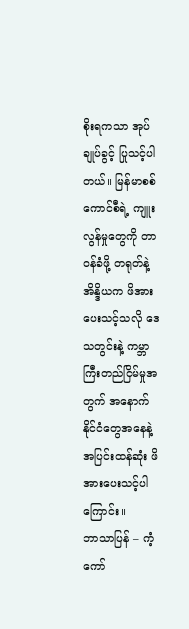စိုးရကသာ အုပ်ချုပ်ခွင့် ပြုသင့်ပါတယ်။ မြန်မာစစ်ကောင်စီရဲ့ ကျူးလွန်မှုတွေကို တာဝန်ခံဖို့ တရုတ်နဲ့ အိန္ဒိယက ဖိအားပေးသင့်သလို ဒေသတွင်းနဲ့ ကမ္ဘာကြီးတည်ငြိမ်မှုအတွက် အနောက်နိုင်ငံတွေအနေနဲ့ အပြင်းထန်ဆုံး ဖိအားပေးသင့်ပါကြောင်း။
ဘာသာပြန် – ကံ့ကော်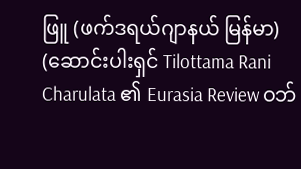ဖြူ (ဖက်ဒရယ်ဂျာနယ် မြန်မာ)
(ဆောင်းပါးရှင် Tilottama Rani Charulata ၏ Eurasia Review ဝဘ်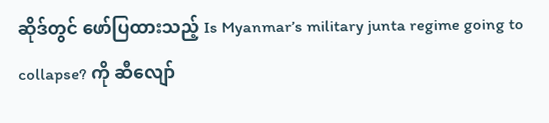ဆိုဒ်တွင် ဖော်ပြထားသည့် Is Myanmar’s military junta regime going to collapse? ကို ဆီလျော်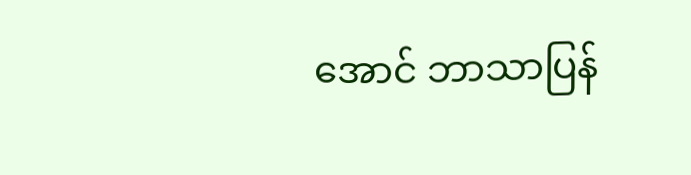အောင် ဘာသာပြန်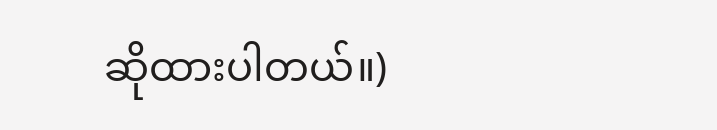ဆိုထားပါတယ်။)